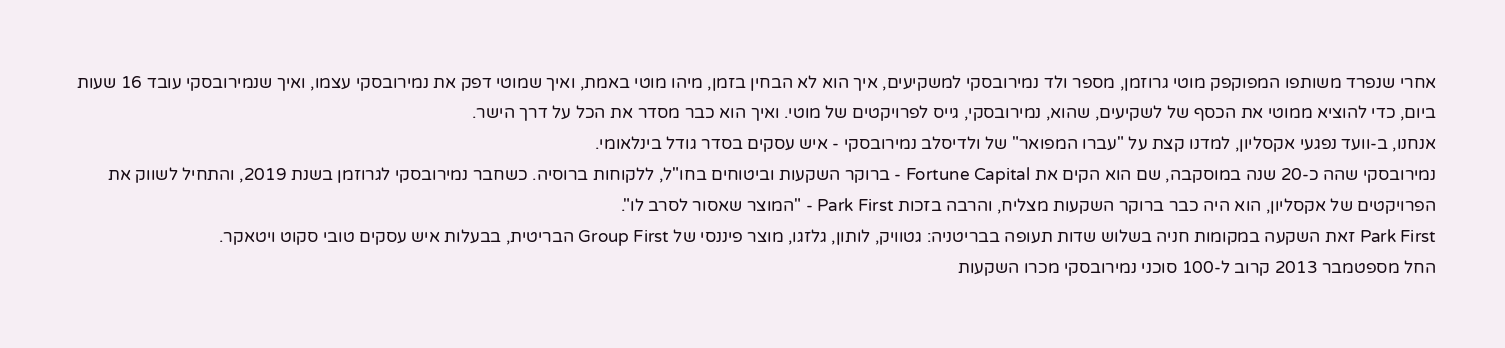אחרי שנפרד משותפו המפוקפק מוטי גרוזמן, מספר ולד נמירובסקי למשקיעים, איך הוא לא הבחין בזמן, מיהו מוטי באמת, ואיך שמוטי דפק את נמירובסקי עצמו, ואיך שנמירובסקי עובד 16 שעות ביום, כדי להוציא ממוטי את הכסף של לשקיעים, שהוא, נמירובסקי, גייס לפרויקטים של מוטי. ואיך הוא כבר מסדר את הכל על דרך הישר.
אנחנו, ב-וועד נפגעי אקסליון, למדנו קצת על "עברו המפואר" של ולדיסלב נמירובסקי - איש עסקים בסדר גודל בינלאומי.
נמירובסקי שהה כ-20 שנה במוסקבה, שם הוא הקים את Fortune Capital - ברוקר השקעות וביטוחים בחו"ל, ללקוחות ברוסיה. כשחבר נמירובסקי לגרוזמן בשנת 2019, והתחיל לשווק את הפרויקטים של אקסליון, הוא היה כבר ברוקר השקעות מצליח, והרבה בזכות Park First - "המוצר שאסור לסרב לו".
Park First זאת השקעה במקומות חניה בשלוש שדות תעופה בבריטניה: גטוויק, לותון, גלזגו, מוצר פיננסי של Group First הבריטית, בבעלות איש עסקים טובי סקוט ויטאקר.
החל מספטמבר 2013 קרוב ל-100 סוכני נמירובסקי מכרו השקעות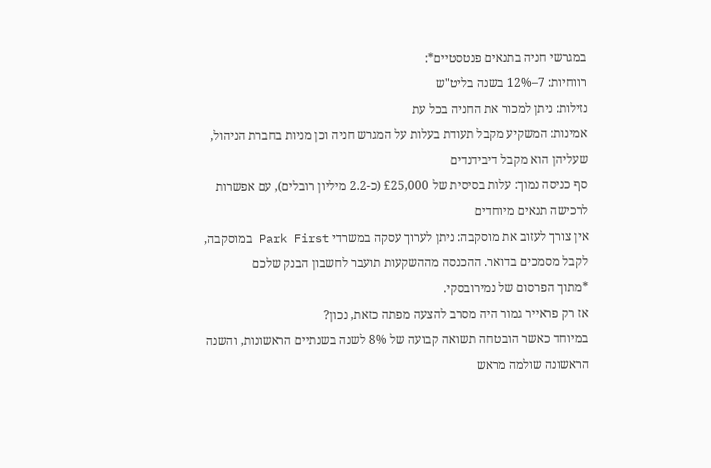במגרשי חניה בתנאים פנטסטיים*:
רווחיות: 7–12% בשנה בליט"ש
נזילות: ניתן למכור את החניה בכל עת
אמינות: המשקיע מקבל תעודת בעלות על המגרש חניה וכן מניות בחברת הניהול, שעליהן הוא מקבל דיבידנדים
סף כניסה נמוך: עלות בסיסית של £25,000 (כ-2.2 מיליון רובלים), עם אפשרות לרכישה תנאים מיוחדים
אין צורך לעזוב את מוסקבה: ניתן לערוך עסקה במשרדי Park First במוסקבה, לקבל מסמכים בדואר. ההכנסה מההשקעות תועבר לחשבון הבנק שלכם
*מתוך הפרסום של נמירובסקי.
אז רק פראייר גמור היה מסרב להצעה מפתה כזאת, נכון?
במיוחד כאשר הובטחה תשואה קבועה של 8% לשנה בשנתיים הראשונות, והשנה הראשונה שולמה מראש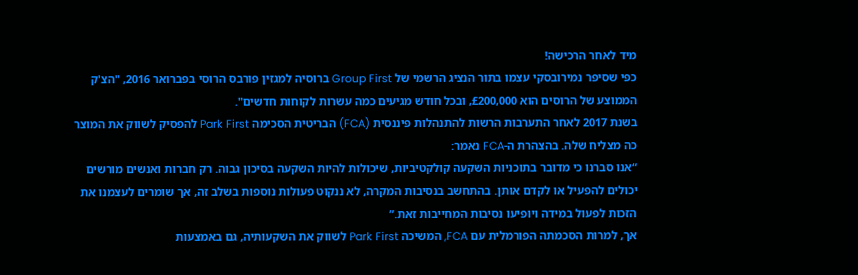מיד לאחר הרכישה!
כפי שסיפר נמירובסקי עצמו בתור הנציג הרשמי של Group First ברוסיה למגזין פורבס הרוסי בפברואר 2016, "הצ'ק הממוצע של הרוסים הוא £200,000, ובכל חודש מגיעים כמה עשרות לקוחות חדשים".
בשנת 2017 לאחר התערבות הרשות להתנהלות פיננסית (FCA) הבריטית הסכימה Park First להפסיק לשווק את המוצר כה מצליח שלה. בהצהרת ה-FCA נאמר:
“אנו סברנו כי מדובר בתוכניות השקעה קולקטיביות, שיכולות להיות השקעה בסיכון גבוה. רק חברות ואנשים מורשים יכולים להפעיל או לקדם אותן. בהתחשב בנסיבות המקרה, לא ננקוט פעולות נוספות בשלב זה, אך שומרים לעצמנו את הזכות לפעול במידה ויופיעו נסיבות המחייבות זאת.”
אך, למרות הסכמתה הפורמלית עם FCA, המשיכה Park First לשווק את השקעותיה, גם באמצעות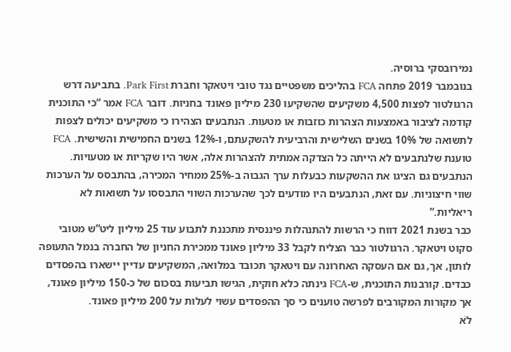נמירובסקי ברוסיה.
בנובמבר 2019 פתחה FCA בהליכים משפטיים נגד טובי ויטאקר וחברת Park First. בתביעה דרש הרגולטור לפצות 4,500 משקיעים שהשקיעו 230 מיליון פאונד בחניות. דובר FCA אמר “כי התוכנית קודמה לציבור באמצעות הצהרות כוזבות או מטעות. הנתבעים הצהירו כי משקיעים יכולים לצפות לתשואה של 10% בשנים השלישית והרביעית להשקעתם, ו-12% בשנים החמישית והשישית. FCA טוענת שלנתבעים לא הייתה כל הצדקה אמתית להצהרות אלה, אשר היו שקריות או מטעויות. הנתבעים גם הציגו את ההשקעות כבעלות ערך הגבוה ב-25% ממחיר המכירה, בהתבסס על הערכות שווי חיצוניות. עם זאת, הנתבעים היו מודעים לכך שהערכות השווי התבססו על תשואות לא ריאליות.”
כבר בשנת 2021 דווח כי הרשות להתנהלות פיננסית מתכננת לתבוע עוד 25 מיליון ליט”ש מטובי סקוט ויטאקר. הרגולטור כבר הצליח לקבל 33 מיליון פאונד ממכירת החניון של החברה בנמל התעופה לותון, אך, גם אם העסקה האחרונה עם ויטאקר תכובד במלואה, המשקיעים עדיין יישארו בהפסדים כבדים. קורבנות התוכנית, ש-FCA גינתה כלא חוקית, הגישו תביעות בסכום של כ-150 מיליון פאונד, אך מקורות המקורבים לפרשה טוענים כי סך ההפסדים עשוי לעלות על 200 מיליון פאונד.
לֹא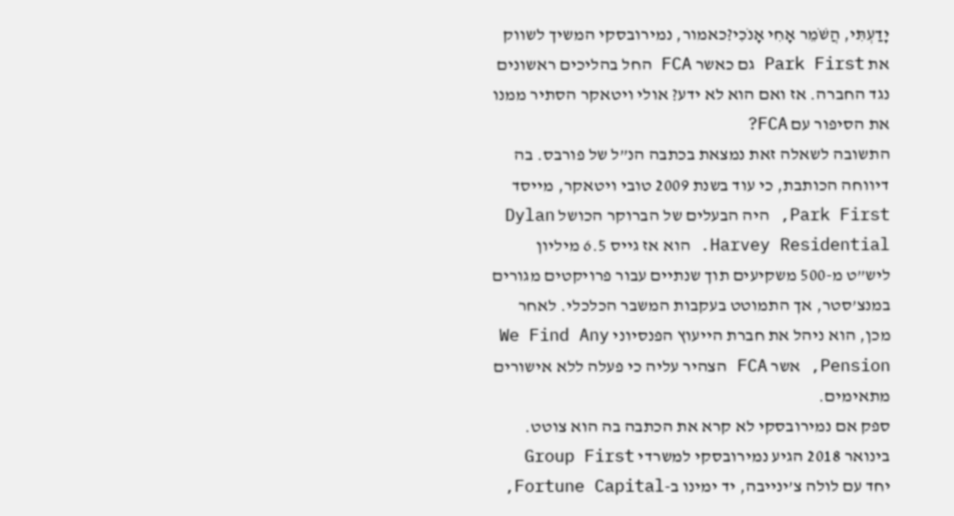יָדַעְתִּי, הֲשֹׁמֵר אָחִי אָנֹכִי?כאמור, נמירובסקי המשיך לשווק את Park First גם כאשר FCA החל בהליכים ראשונים נגד החברה. אז ואם הוא לא ידע? אולי ויטאקר הסתיר ממנו את הסיפור עם FCA?
התשובה לשאלה זאת נמצאת בכתבה הנ”ל של פורבס. בה דיווחה הכותבת, כי עוד בשנת 2009 טובי ויטאקר, מייסד Park First, היה הבעלים של הברוקר הכושל Dylan Harvey Residential. הוא אז גייס 6.5 מיליון ליש”ט מ-500 משקיעים תוך שנתיים עבור פרויקטים מגורים במנצ’סטר, אך התמוטט בעקבות המשבר הכלכלי. לאחר מכן, הוא ניהל את חברת הייעוץ הפנסיוני We Find Any Pension, אשר FCA הצהיר עליה כי פעלה ללא אישורים מתאימים.
ספק אם נמירובסקי לא קרא את הכתבה בה הוא צוטט.
בינואר 2018 הגיע נמירובסקי למשרדי Group First יחד עם לולה צ’ינייבה, יד ימינו ב-Fortune Capital,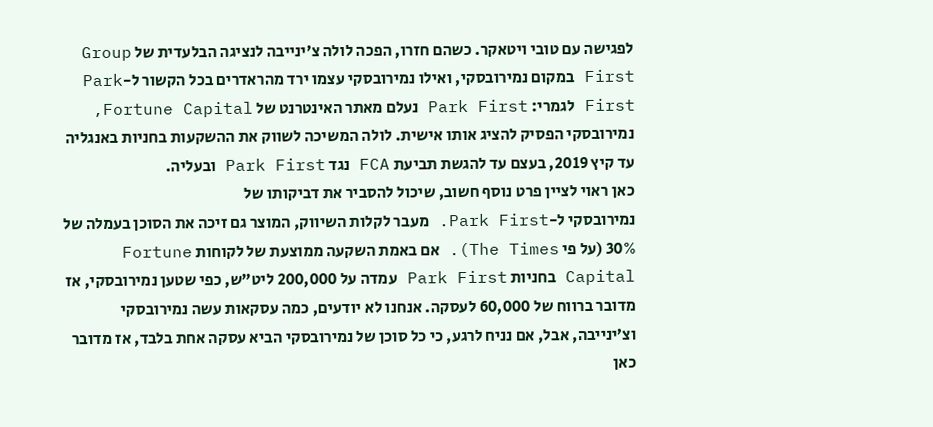לפגישה עם טובי ויטאקר. כשהם חזרו, הפכה לולה צ’ינייבה לנציגה הבלעדית של Group First במקום נמירובסקי, ואילו נמירובסקי עצמו ירד מהראדרים בכל הקשור ל-Park First לגמרי: Park First נעלם מאתר האינטרנט של Fortune Capital, נמירובסקי הפסיק להציג אותו אישית. לולה המשיכה לשווק את ההשקעות בחניות באנגליה עד קיץ 2019, בעצם עד להגשת תביעת FCA נגד Park First ובעליה.
כאן ראוי לציין פרט נוסף חשוב, שיכול להסביר את דביקותו של
נמירובסקי ל-Park First. מעבר לקלות השיווק, המוצר גם זיכה את הסוכן בעמלה של 30% (על פי The Times). אם באמת השקעה ממוצעת של לקוחות Fortune Capital בחניות Park First עמדה על 200,000 ליט”ש, כפי שטען נמירובסקי, אז מדובר ברווח של 60,000 לעסקה. אנחנו לא יודעים, כמה עסקאות עשה נמירובסקי וצ’ינייבה, אבל, אם נניח לרגע, כי כל סוכן של נמירובסקי הביא עסקה אחת בלבד, אז מדובר כאן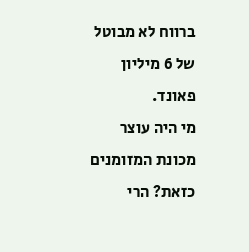ברווח לא מבוטל של 6 מיליון פאונד.
מי היה עוצר מכונת המזומנים כזאת? הרי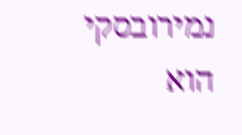נמירובסקי הוא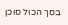בסך הכול סוכן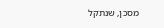מסכן, שנתקל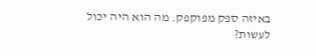באיזה ספק מפוקפק. מה הוא היה יכול לעשות?